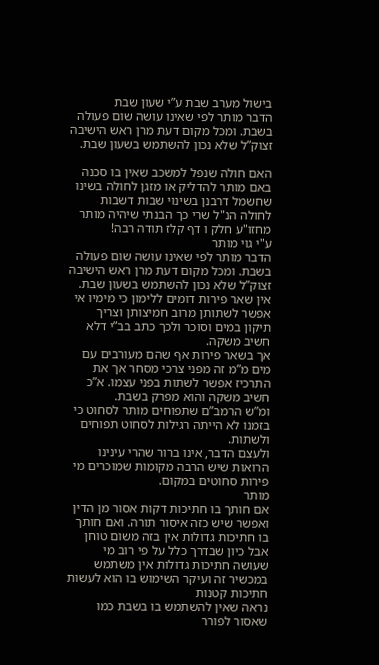בישול מערב שבת ע”י שעון שבת
הדבר מותר לפי שאינו עושה שום פעולה בשבת. ומכל מקום דעת מרן ראש הישיבה זצוק”ל שלא נכון להשתמש בשעון שבת.

האם חולה שנפל למשכב שאין בו סכנה באם מותר להדליק או מזגן לחולה בשינו שחשמל דרבנן בשינוי שבות דשבות לחולה הנ"ל שרי כך הבנתי שיהיה מותר מחזו"ע חלק ו דף קלז תודה רבה!
ע"י גוי מותר
הדבר מותר לפי שאינו עושה שום פעולה בשבת. ומכל מקום דעת מרן ראש הישיבה זצוק”ל שלא נכון להשתמש בשעון שבת.
אין שאר פירות דומים ללימון כי מימיו אי אפשר לשתותן מרוב חמיצותן וצריך תיקון במים וסוכר ולכך כתב בב”י דלא חשיב משקה.
אך בשאר פירות אף שהם מעורבים עם מים מ”מ זה מפני צרכי מסחר אך את התרכיז אפשר לשתות בפני עצמו. א”כ חשיב משקה והוא מפרק בשבת.
ומ”ש הרמב”ם שתפוחים מותר לסחוט כי בזמנו לא הייתה רגילות לסחוט תפוחים ולשתות.
ולעצם הדבר, אינו ברור שהרי עינינו הרואות שיש הרבה מקומות שמוכרים מי פירות סחוטים במקום.
מותר
אם חותך בו חתיכות דקות אסור מן הדין ואפשר שיש כזה איסור תורה. ואם חותך בו חתיכות גדולות אין בזה משום טוחן אבל כיון שבדרך כלל על פי רוב מי שעושה חתיכות גדולות אין משתמש במכשיר זה ועיקר השימוש בו הוא לעשות חתיכות קטנות
נראה שאין להשתמש בו בשבת כמו שאסור לפורר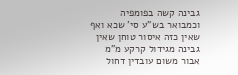גבינה קשה בפומפיה וכמבואר בש”ע סי’ שכא ואף שאין כזה איסור טוחן שאין גבינה מגידול קרקע מ”מ אבור משום עובדין דחול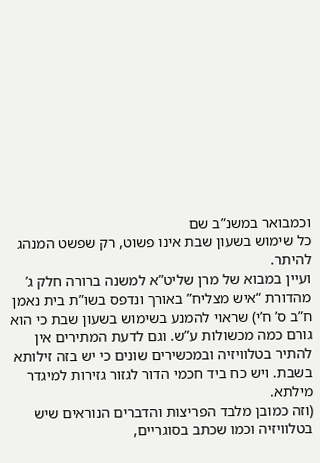וכמבואר במשנ”ב שם
כל שימוש בשעון שבת אינו פשוט, רק שפשט המנהג להיתר.
ועיין במבוא של מרן שליט”א למשנה ברורה חלק ג’ מהדורת “איש מצליח” באורך ונדפס בשו”ת בית נאמן ח”ב ס’ ח’י) שראוי להמנע בשימוש בשעון שבת כי הוא גורם כמה מכשולות ע”ש. וגם לדעת המתירים אין להתיר בטלוויזיה ובמכשירים שונים כי יש בזה זילותא בשבת. ויש כח ביד חכמי הדור לגזור גזירות למיגדר מילתא.
(וזה כמובן מלבד הפריצות והדברים הנוראים שיש בטלוויזיה וכמו שכתב בסוגריים,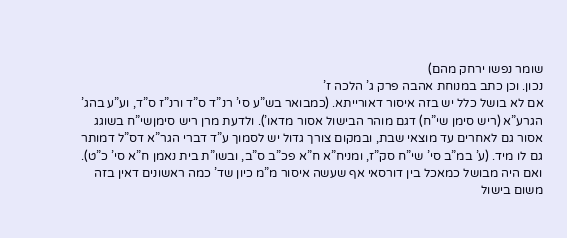שומר נפשו ירחק מהם)
נכון. וכן כתב במנוחת אהבה פרק ג’ הלכה ז’
אם לא בושל כלל יש בזה איסור דאורייתא. (כמבואר בש”ע סי’ רנ”ד ס”ד ורנ”ז ס”ד, וע”ע בהג’ הגרע”א (ריש סימן שי”ח) דגם מוהר הבישול אסור מדאו’). ולדעת מרן ריש סימןשי”ח בשוגג אסור גם לאחרים עד מוצאי שבת, ובמקום צורך גדול יש לסמוך ע”ד דברי הגר”א דס”ל דמותר גם לו מיד. (ע’ במ”ב סי’ שי”ח סק”ז, ומניח”א ח”א פכ”ב ס”ב, ובשו”ת בית נאמן ח”א סי’ כ”ט).
ואם היה מבושל כמאכל בין דורסאי אף שעשה איסור מ”מ כיון שד’ כמה ראשונים דאין בזה משום בישול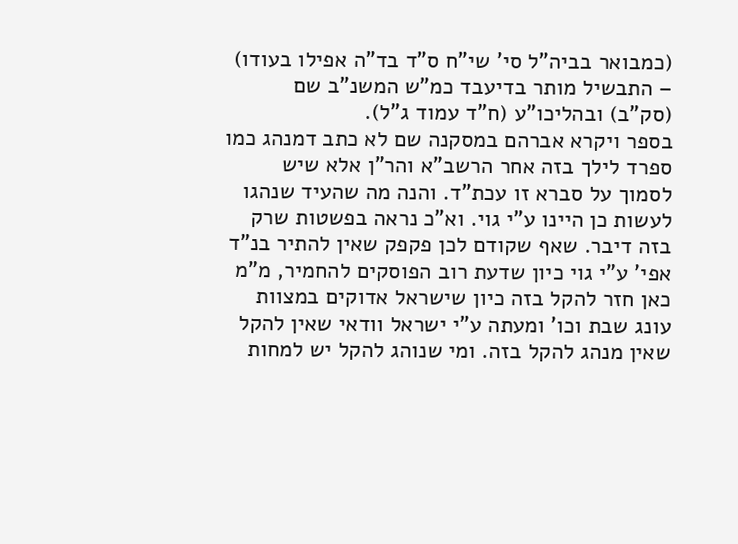(כמבואר בביה”ל סי’ שי”ח ס”ד בד”ה אפילו בעודו) – התבשיל מותר בדיעבד כמ”ש המשנ”ב שם (סק”ב) ובהליכו”ע (ח”ד עמוד ג”ל).
בספר ויקרא אברהם במסקנה שם לא כתב דמנהג כמו ספרד לילך בזה אחר הרשב”א והר”ן אלא שיש לסמוך על סברא זו עכת”ד. והנה מה שהעיד שנהגו לעשות כן היינו ע”י גוי. וא”כ נראה בפשטות שרק בזה דיבר. שאף שקודם לכן פקפק שאין להתיר בנ”ד אפי’ ע”י גוי כיון שדעת רוב הפוסקים להחמיר, מ”מ כאן חזר להקל בזה כיון שישראל אדוקים במצוות עונג שבת וכו’ ומעתה ע”י ישראל וודאי שאין להקל שאין מנהג להקל בזה. ומי שנוהג להקל יש למחות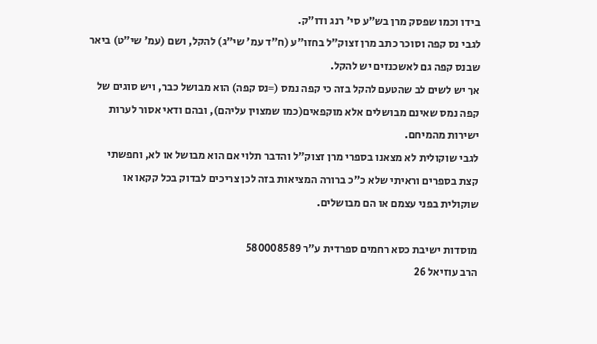בידו וכמו שפסק מרן בש”ע סי’ רנג ודו”ק.
לגבי נס קפה וסוכר כתב מרן זצוק”ל בחזו”ע (ח”ד עמ’ שי”ג) להקל, ושם (עמ’ שי”ט) ביאר שבנס קפה גם לאשכנזים יש להקל.
אך יש לשים לב שהטעם להקל בזה כי קפה נמס (=נס קפה) הוא מבושל כבר, ויש סוגים של קפה נמס שאינם מבושלים אלא מוקפאים(כמו שמצוין עליהם), ובהם ודאי אסור לערות ישירות מהמיחם.
לגבי שוקולית לא מצאנו בספרי מרן זצוק”ל והדבר תלוי אם הוא מבושל או לא, וחפשתי קצת בספרים וראיתי שלא כ”כ ברורה המציאות בזה לכן צריכים לבדוק בכל קקאו או שוקולית בפני עצמם או הם מבושלים.

מוסדות ישיבת כסא רחמים ספרדית ע”ר 580008589
הרב עוזיאל 26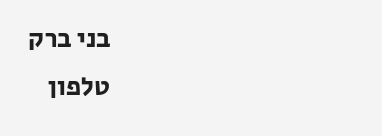בני ברק
טלפון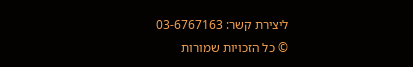ליצירת קשר: 03-6767163
© כל הזכויות שמורות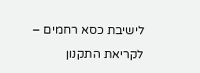לישיבת כסא רחמים – לקריאת התקנון